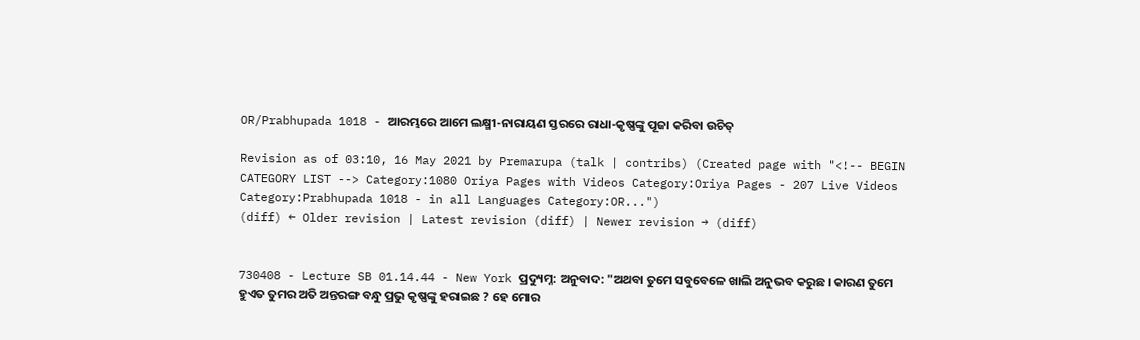OR/Prabhupada 1018 - ଆରମ୍ଭରେ ଆମେ ଲକ୍ଷ୍ମୀ-ନାରାୟଣ ସ୍ତରରେ ରାଧା-କୃଷ୍ଣଙ୍କୁ ପୂଜା କରିବା ଉଚିତ୍

Revision as of 03:10, 16 May 2021 by Premarupa (talk | contribs) (Created page with "<!-- BEGIN CATEGORY LIST --> Category:1080 Oriya Pages with Videos Category:Oriya Pages - 207 Live Videos Category:Prabhupada 1018 - in all Languages Category:OR...")
(diff) ← Older revision | Latest revision (diff) | Newer revision → (diff)


730408 - Lecture SB 01.14.44 - New York ପ୍ରଦ୍ୟୁମ୍ନ: ଅନୁବାଦ: "ଅଥବା ତୁମେ ସବୁବେଳେ ଖାଲି ଅନୁଭବ କରୁଛ । କାରଣ ତୁମେ ହୁଏତ ତୁମର ଅତି ଅନ୍ତରଙ୍ଗ ବନ୍ଧୁ ପ୍ରଭୁ କୃଷ୍ଣଙ୍କୁ ହରାଇଛ ? ହେ ମୋର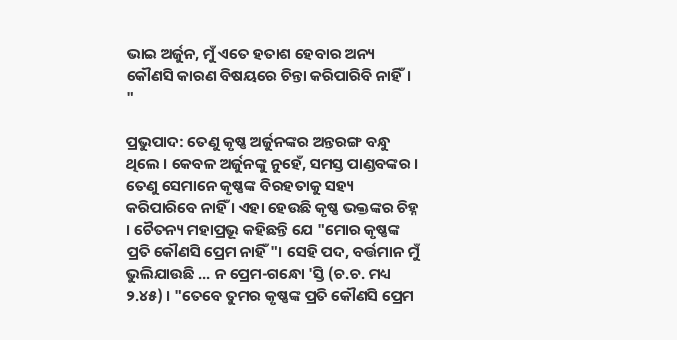ଭାଇ ଅର୍ଜୁନ, ମୁଁ ଏତେ ହତାଶ ହେବାର ଅନ୍ୟ କୌଣସି କାରଣ ବିଷୟରେ ଚିନ୍ତା କରିପାରିବି ନାହିଁ। "

ପ୍ରଭୁପାଦ: ତେଣୁ କୃଷ୍ଣ ଅର୍ଜୁନଙ୍କର ଅନ୍ତରଙ୍ଗ ବନ୍ଧୁ ଥିଲେ । କେବଳ ଅର୍ଜୁନଙ୍କୁ ନୁହେଁ, ସମସ୍ତ ପାଣ୍ଡବଙ୍କର । ତେଣୁ ସେମାନେ କୃଷ୍ଣଙ୍କ ବିରହତାକୁ ସହ୍ୟ କରିପାରିବେ ନାହିଁ । ଏହା ହେଉଛି କୃଷ୍ଣ ଭକ୍ତଙ୍କର ଚିହ୍ନ । ଚୈତନ୍ୟ ମହାପ୍ରଭୂ କହିଛନ୍ତି ଯେ "ମୋର କୃଷ୍ଣଙ୍କ ପ୍ରତି କୌଣସି ପ୍ରେମ ନାହିଁ"। ସେହି ପଦ, ବର୍ତ୍ତମାନ ମୁଁ ଭୁଲିଯାଉଛି ... ନ ପ୍ରେମ-ଗନ୍ଧୋ 'ସ୍ତି (ଚ.ଚ. ମଧ୍ୟ ୨.୪୫) । "ତେବେ ତୁମର କୃଷ୍ଣଙ୍କ ପ୍ରତି କୌଣସି ପ୍ରେମ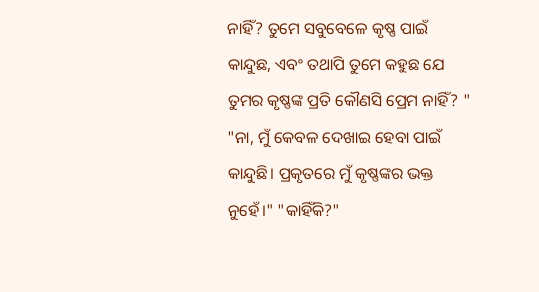ନାହିଁ? ତୁମେ ସବୁବେଳେ କୃଷ୍ଣ ପାଇଁ କାନ୍ଦୁଛ, ଏବଂ ତଥାପି ତୁମେ କହୁଛ ଯେ ତୁମର କୃଷ୍ଣଙ୍କ ପ୍ରତି କୌଣସି ପ୍ରେମ ନାହିଁ? " "ନା, ମୁଁ କେବଳ ଦେଖାଇ ହେବା ପାଇଁ କାନ୍ଦୁଛି। ପ୍ରକୃତରେ ମୁଁ କୃଷ୍ଣଙ୍କର ଭକ୍ତ ନୁହେଁ।" "କାହିଁକି?"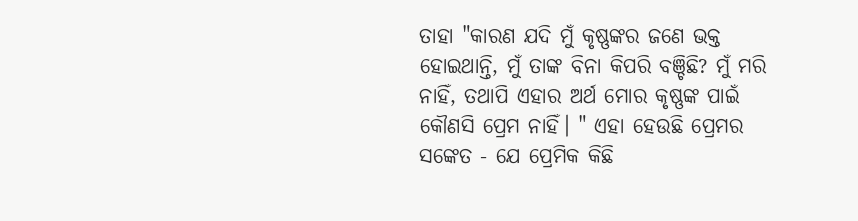ତାହା "କାରଣ ଯଦି ମୁଁ କୃଷ୍ଣଙ୍କର ଜଣେ ଭକ୍ତ ହୋଇଥାନ୍ତି, ମୁଁ ତାଙ୍କ ବିନା କିପରି ବଞ୍ଚିଛି? ମୁଁ ମରି ନାହିଁ, ତଥାପି ଏହାର ଅର୍ଥ ମୋର କୃଷ୍ଣଙ୍କ ପାଇଁ କୌଣସି ପ୍ରେମ ନାହିଁ। " ଏହା ହେଉଛି ପ୍ରେମର ସଙ୍କେତ - ଯେ ପ୍ରେମିକ କିଛି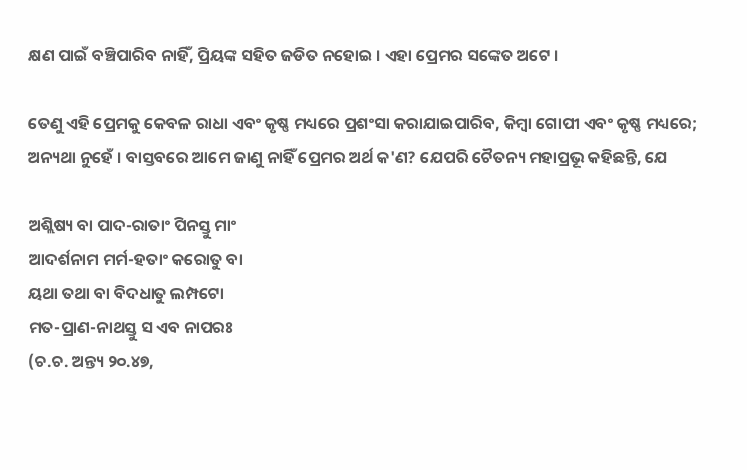କ୍ଷଣ ପାଇଁ ବଞ୍ଚିପାରିବ ନାହିଁ, ପ୍ରିୟଙ୍କ ସହିତ ଜଡିତ ନହୋଇ । ଏହା ପ୍ରେମର ସଙ୍କେତ ଅଟେ ।

ତେଣୁ ଏହି ପ୍ରେମକୁ କେବଳ ରାଧା ଏବଂ କୃଷ୍ଣ ମଧ୍ୟରେ ପ୍ରଶଂସା କରାଯାଇପାରିବ, କିମ୍ବା ଗୋପୀ ଏବଂ କୃଷ୍ଣ ମଧ୍ୟରେ; ଅନ୍ୟଥା ନୁହେଁ । ବାସ୍ତବରେ ଆମେ ଜାଣୁ ନାହିଁ ପ୍ରେମର ଅର୍ଥ କ'ଣ? ଯେପରି ଚୈତନ୍ୟ ମହାପ୍ରଭୂ କହିଛନ୍ତି, ଯେ

ଅଶ୍ଲିଷ୍ୟ ବା ପାଦ-ରାତାଂ ପିନସ୍ତୁ ମାଂ
ଆଦର୍ଶନାମ ମର୍ମ-ହତାଂ କରୋତୁ ବା
ୟଥା ତଥା ବା ବିଦଧାତୁ ଲମ୍ପଟୋ
ମତ-ପ୍ରାଣ-ନାଥସ୍ତୁ ସ ଏବ ନାପରଃ
(ଚ.ଚ. ଅନ୍ତ୍ୟ ୨୦.୪୭,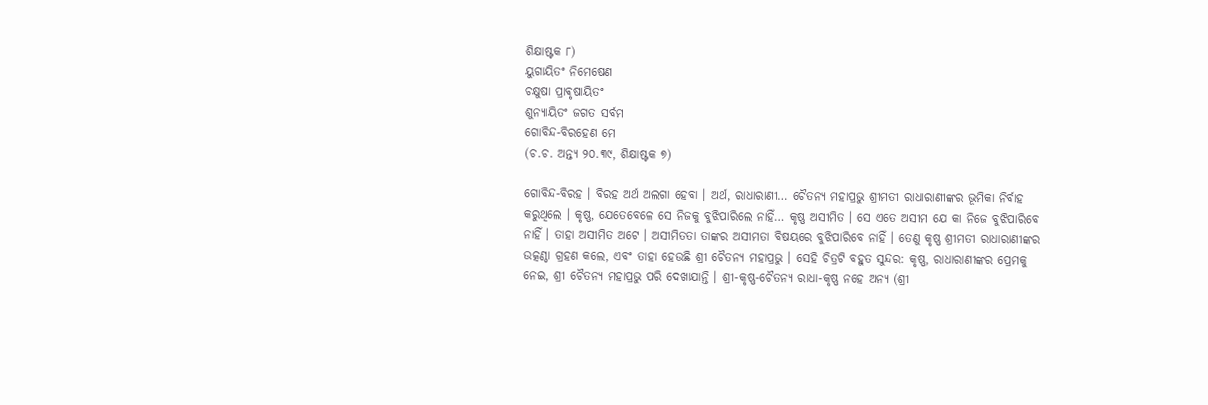ଶିକ୍ଷାଷ୍ଟକ ୮)
ୟୁଗାୟିତଂ ନିମେଷେଣ
ଚକ୍ଷୁଷା ପ୍ରାଵୃଷାୟିତଂ
ଶୁନ୍ୟାୟିତଂ ଜଗତ ସର୍ବମ
ଗୋବିନ୍ଦ-ବିରହେଣ ମେ
(ଚ.ଚ. ଅନ୍ତ୍ୟ ୨୦.୩୯, ଶିକ୍ଷାଷ୍ଟକ ୭)

ଗୋବିନ୍ଦ-ବିରହ । ବିରହ ଅର୍ଥ ଅଲଗା ହେବା । ଅର୍ଥ, ରାଧାରାଣୀ… ଚୈତନ୍ୟ ମହାପ୍ରଭୁ ଶ୍ରୀମତୀ ରାଧାରାଣୀଙ୍କର ଭୂମିକା ନିର୍ବାହ କରୁଥିଲେ । କୃଷ୍ଣ, ଯେତେବେଳେ ସେ ନିଜକୁ ବୁଝିପାରିଲେ ନାହିଁ… କୃଷ୍ଣ ଅସୀମିତ । ସେ ଏତେ ଅସୀମ ଯେ କା ନିଜେ ବୁଝିପାରିବେ ନାହିଁ । ତାହା ଅସୀମିତ ଅଟେ । ଅସୀମିତତା ତାଙ୍କର ଅସୀମତା ବିଷୟରେ ବୁଝିପାରିବେ ନାହିଁ । ତେଣୁ କୃଷ୍ଣ ଶ୍ରୀମତୀ ରାଧାରାଣୀଙ୍କର ଉତ୍କଣ୍ଠା ଗ୍ରହଣ କଲେ, ଏବଂ ତାହା ହେଉଛି ଶ୍ରୀ ଚୈତନ୍ୟ ମହାପ୍ରଭୁ । ସେହି ଚିତ୍ରଟି ବହୁତ ସୁନ୍ଦର: କୃଷ୍ଣ, ରାଧାରାଣୀଙ୍କର ପ୍ରେମକୁ ନେଇ, ଶ୍ରୀ ଚୈତନ୍ୟ ମହାପ୍ରଭୁ ପରି ଦେଖାଯାନ୍ତି । ଶ୍ରୀ-କୃଷ୍ଣ-ଚୈତନ୍ୟ ରାଧା-କୃଷ୍ଣ ନହେ ଅନ୍ୟ (ଶ୍ରୀ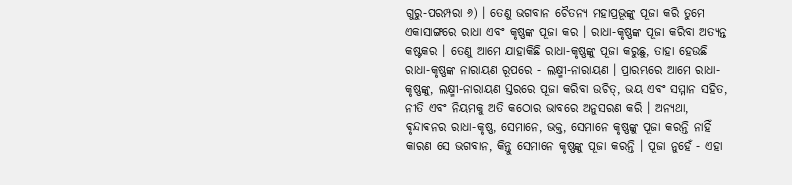ଗୁରୁ-ପରମ୍ପରା ୬) । ତେଣୁ ଭଗବାନ ଚୈତନ୍ୟ ମହାପ୍ରଭୂଙ୍କୁ ପୂଜା କରି ତୁମେ ଏକାସାଙ୍ଗରେ ରାଧା ଏବଂ କୃଷ୍ଣଙ୍କ ପୂଜା କର । ରାଧା-କୃଷ୍ଣଙ୍କ ପୂଜା କରିବା ଅତ୍ୟନ୍ତ କଷ୍ଟକର । ତେଣୁ ଆମେ ଯାହାକିଛି ରାଧା-କୃଷ୍ଣଙ୍କୁ ପୂଜା କରୁଛୁ, ତାହା ହେଉଛି ରାଧା-କୃଷ୍ଣଙ୍କ ନାରାୟଣ ରୂପରେ - ଲକ୍ଷ୍ମୀ-ନାରାୟଣ । ପ୍ରାରମ୍ଭରେ ଆମେ ରାଧା-କୃଷ୍ଣଙ୍କୁ, ଲକ୍ଷ୍ମୀ-ନାରାୟଣ ସ୍ତରରେ ପୂଜା କରିବା ଉଚିତ୍, ଭୟ ଏବଂ ସମ୍ମାନ ସହିତ, ନୀତି ଏବଂ ନିୟମକୁ ଅତି କଠୋର ଭାବରେ ଅନୁସରଣ କରି । ଅନ୍ୟଥା, ଵୃନ୍ଦାଵନର ରାଧା-କୃଷ୍ଣ, ସେମାନେ, ଭକ୍ତ, ସେମାନେ କୃଷ୍ଣଙ୍କୁ ପୂଜା କରନ୍ତି ନାହିଁ କାରଣ ସେ ଭଗବାନ, କିନ୍ତୁ ସେମାନେ କୃଷ୍ଣଙ୍କୁ ପୂଜା କରନ୍ତି । ପୂଜା ନୁହେଁ - ଏହା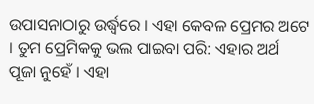ଉପାସନାଠାରୁ ଉର୍ଦ୍ଧ୍ୱରେ । ଏହା କେବଳ ପ୍ରେମର ଅଟେ । ତୁମ ପ୍ରେମିକକୁ ଭଲ ପାଇବା ପରି: ଏହାର ଅର୍ଥ ପୂଜା ନୁହେଁ । ଏହା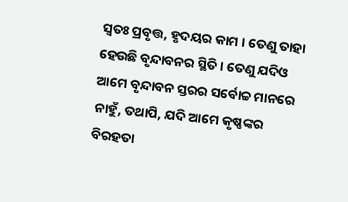ସ୍ୱତଃ ପ୍ରବୃତ୍ତ, ହୃଦୟର କାମ । ତେଣୁ ତାହା ହେଉଛି ବୃନ୍ଦାବନର ସ୍ଥିତି । ତେଣୁ ଯଦିଓ ଆମେ ବୃନ୍ଦାବନ ସ୍ତରର ସର୍ବୋଚ୍ଚ ମାନରେ ନାହୁଁ, ତଥାପି, ଯଦି ଆମେ କୃଷ୍ଣଙ୍କର ବିରହତା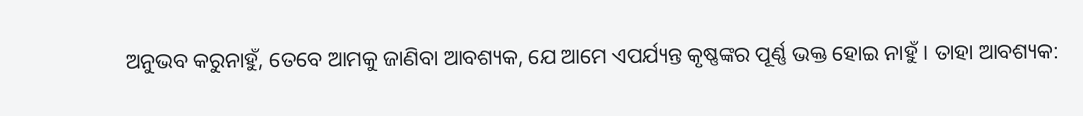ଅନୁଭବ କରୁନାହୁଁ, ତେବେ ଆମକୁ ଜାଣିବା ଆବଶ୍ୟକ, ଯେ ଆମେ ଏପର୍ଯ୍ୟନ୍ତ କୃଷ୍ଣଙ୍କର ପୂର୍ଣ୍ଣ ଭକ୍ତ ହୋଇ ନାହୁଁ । ତାହା ଆବଶ୍ୟକ: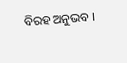ବିରହ ଅନୁଭବ ।